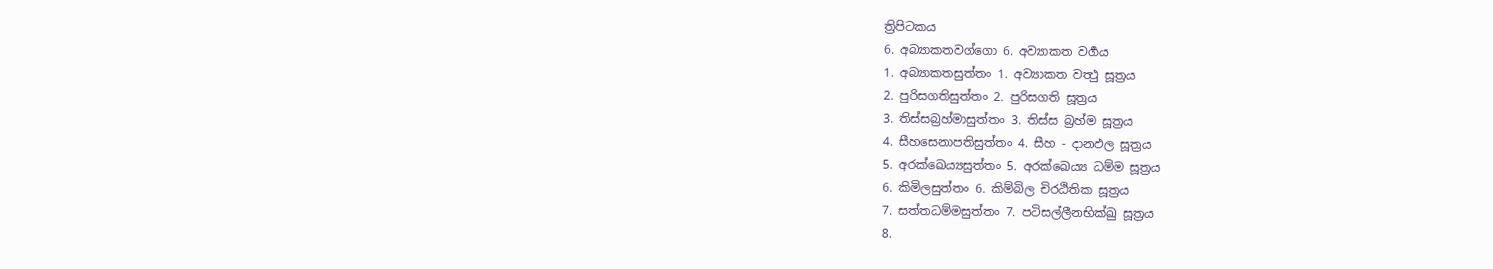ත්‍රිපිටකය
6. අබ්‍යාකතවග්ගො 6. අව්‍යාකත වර්‍ගය
1. අබ්‍යාකතසුත්තං 1. අව්‍යාකත වත්‍ථු සූත්‍රය
2. පුරිසගතිසුත්තං 2. පුරිසගති සූත්‍රය
3. තිස්සබ්‍රහ්මාසුත්තං 3. තිස්ස බ්‍රහ්ම සූත්‍රය
4. සීහසෙනාපතිසුත්තං 4. සීහ - දානඵල සූත්‍රය
5. අරක්ඛෙය්‍යසුත්තං 5. අරක්ඛෙය්‍ය ධම්ම සූත්‍රය
6. කිමිලසුත්තං 6. කිම්බිල චිරඨිතික සූත්‍රය
7. සත්තධම්මසුත්තං 7. පටිසල්ලීනභික්ඛු සූත්‍රය
8.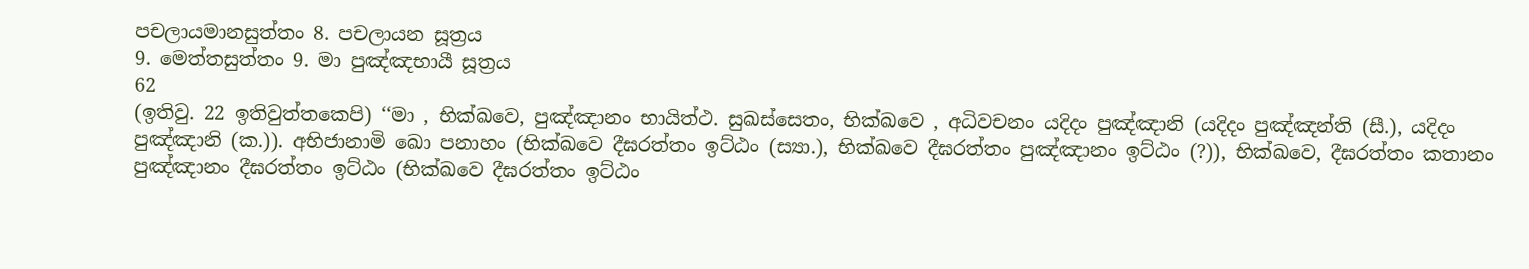පචලායමානසුත්තං 8. පචලායන සූත්‍රය
9. මෙත්තසුත්තං 9. මා පුඤ්ඤභායී සූත්‍රය
62
(ඉතිවු. 22 ඉතිවුත්තකෙපි) ‘‘මා , භික්ඛවෙ, පුඤ්ඤානං භායිත්ථ. සුඛස්සෙතං, භික්ඛවෙ , අධිවචනං යදිදං පුඤ්ඤානි (යදිදං පුඤ්ඤන්ති (සී.), යදිදං පුඤ්ඤානි (ක.)). අභිජානාමි ඛො පනාහං (භික්ඛවෙ දීඝරත්තං ඉට්ඨං (ස්‍යා.), භික්ඛවෙ දීඝරත්තං පුඤ්ඤානං ඉට්ඨං (?)), භික්ඛවෙ, දීඝරත්තං කතානං පුඤ්ඤානං දීඝරත්තං ඉට්ඨං (භික්ඛවෙ දීඝරත්තං ඉට්ඨං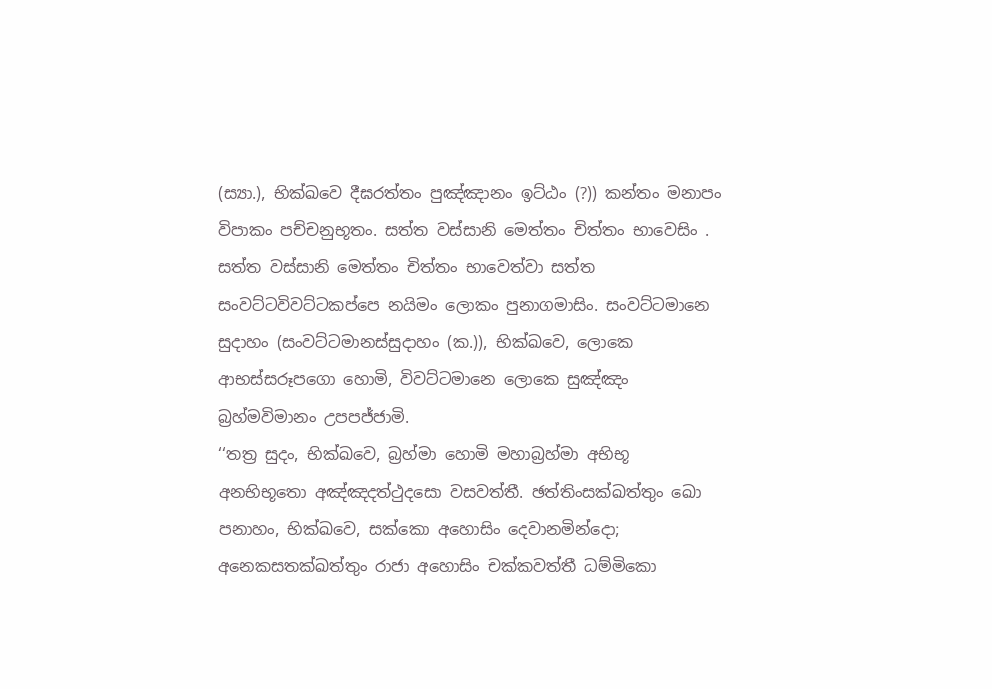(ස්‍යා.), භික්ඛවෙ දීඝරත්තං පුඤ්ඤානං ඉට්ඨං (?)) කන්තං මනාපං විපාකං පච්චනුභූතං. සත්ත වස්සානි මෙත්තං චිත්තං භාවෙසිං . සත්ත වස්සානි මෙත්තං චිත්තං භාවෙත්වා සත්ත සංවට්ටවිවට්ටකප්පෙ නයිමං ලොකං පුනාගමාසිං. සංවට්ටමානෙ සුදාහං (සංවට්ටමානස්සුදාහං (ක.)), භික්ඛවෙ, ලොකෙ ආභස්සරූපගො හොමි, විවට්ටමානෙ ලොකෙ සුඤ්ඤං බ්‍රහ්මවිමානං උපපජ්ජාමි.
‘‘තත්‍ර සුදං, භික්ඛවෙ, බ්‍රහ්මා හොමි මහාබ්‍රහ්මා අභිභූ අනභිභූතො අඤ්ඤදත්ථුදසො වසවත්තී. ඡත්තිංසක්ඛත්තුං ඛො පනාහං, භික්ඛවෙ, සක්කො අහොසිං දෙවානමින්දො; අනෙකසතක්ඛත්තුං රාජා අහොසිං චක්කවත්තී ධම්මිකො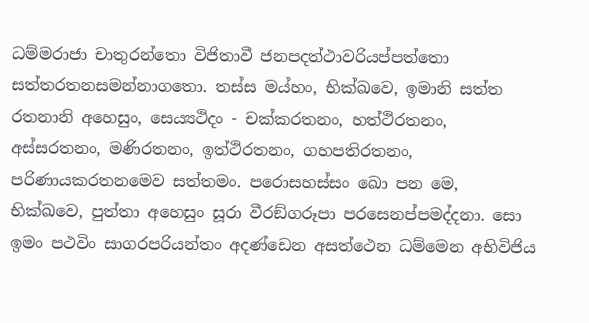ධම්මරාජා චාතුරන්තො විජිතාවී ජනපදත්ථාවරියප්පත්තො සත්තරතනසමන්නාගතො. තස්ස මය්හං, භික්ඛවෙ, ඉමානි සත්ත රතනානි අහෙසුං, සෙය්‍යථිදං - චක්කරතනං, හත්ථිරතනං, අස්සරතනං, මණිරතනං, ඉත්ථිරතනං, ගහපතිරතනං, පරිණායකරතනමෙව සත්තමං. පරොසහස්සං ඛො පන මෙ, භික්ඛවෙ, පුත්තා අහෙසුං සූරා වීරඞ්ගරූපා පරසෙනප්පමද්දනා. සො ඉමං පථවිං සාගරපරියන්තං අදණ්ඩෙන අසත්ථෙන ධම්මෙන අභිවිජිය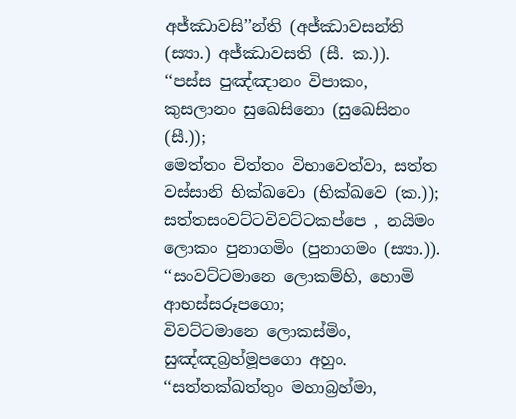අජ්ඣාවසි’’න්ති (අජ්ඣාවසන්ති (ස්‍යා.) අජ්ඣාවසති (සී. ක.)).
‘‘පස්ස පුඤ්ඤානං විපාකං, කුසලානං සුඛෙසිනො (සුඛෙසිනං (සී.));
මෙත්තං චිත්තං විභාවෙත්වා, සත්ත වස්සානි භික්ඛවො (භික්ඛවෙ (ක.));
සත්තසංවට්ටවිවට්ටකප්පෙ , නයිමං ලොකං පුනාගමිං (පුනාගමං (ස්‍යා.)).
‘‘සංවට්ටමානෙ ලොකම්හි, හොමි ආභස්සරූපගො;
විවට්ටමානෙ ලොකස්මිං, සුඤ්ඤබ්‍රහ්මූපගො අහුං.
‘‘සත්තක්ඛත්තුං මහාබ්‍රහ්මා,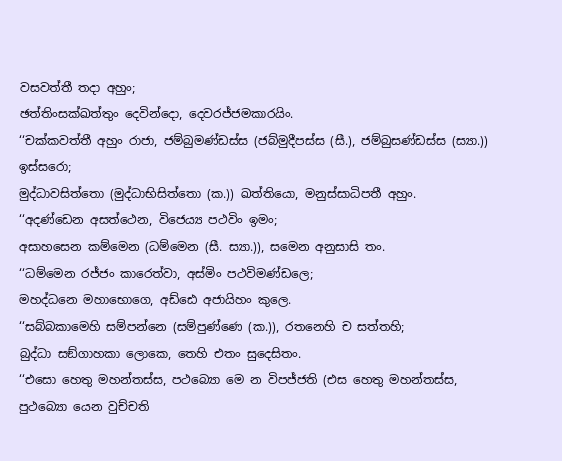වසවත්තී තදා අහුං;
ඡත්තිංසක්ඛත්තුං දෙවින්දො, දෙවරජ්ජමකාරයිං.
‘‘චක්කවත්තී අහුං රාජා, ජම්බුමණ්ඩස්ස (ජබ්මුදීපස්ස (සී.), ජම්බුසණ්ඩස්ස (ස්‍යා.)) ඉස්සරො;
මුද්ධාවසිත්තො (මුද්ධාභිසිත්තො (ක.)) ඛත්තියො, මනුස්සාධිපතී අහුං.
‘‘අදණ්ඩෙන අසත්ථෙන, විජෙය්‍ය පථවිං ඉමං;
අසාහසෙන කම්මෙන (ධම්මෙන (සී. ස්‍යා.)), සමෙන අනුසාසි තං.
‘‘ධම්මෙන රජ්ජං කාරෙත්වා, අස්මිං පථවිමණ්ඩලෙ;
මහද්ධනෙ මහාභොගෙ, අඩ්ඪෙ අජායිහං කුලෙ.
‘‘සබ්බකාමෙහි සම්පන්නෙ (සම්පුණ්ණෙ (ක.)), රතනෙහි ච සත්තහි;
බුද්ධා සඞ්ගාහකා ලොකෙ, තෙහි එතං සුදෙසිතං.
‘‘එසො හෙතු මහන්තස්ස, පථබ්‍යො මෙ න විපජ්ජති (එස හෙතු මහන්තස්ස, පුථබ්‍යො යෙන වුච්චති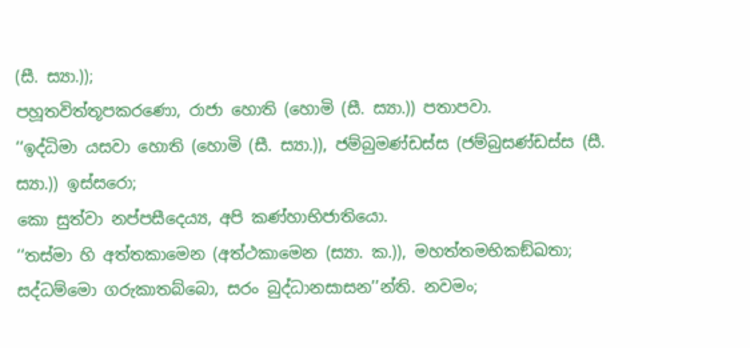(සී. ස්‍යා.));
පහූතවිත්තූපකරණො, රාජා හොති (හොමි (සී. ස්‍යා.)) පතාපවා.
‘‘ඉද්ධිමා යසවා හොති (හොමි (සී. ස්‍යා.)), ජම්බුමණ්ඩස්ස (ජම්බුසණ්ඩස්ස (සී. ස්‍යා.)) ඉස්සරො;
කො සුත්වා නප්පසීදෙය්‍ය, අපි කණ්හාභිජාතියො.
‘‘තස්මා හි අත්තකාමෙන (අත්ථකාමෙන (ස්‍යා. ක.)), මහත්තමභිකඞ්ඛතා;
සද්ධම්මො ගරුකාතබ්බො, සරං බුද්ධානසාසන’’න්ති. නවමං;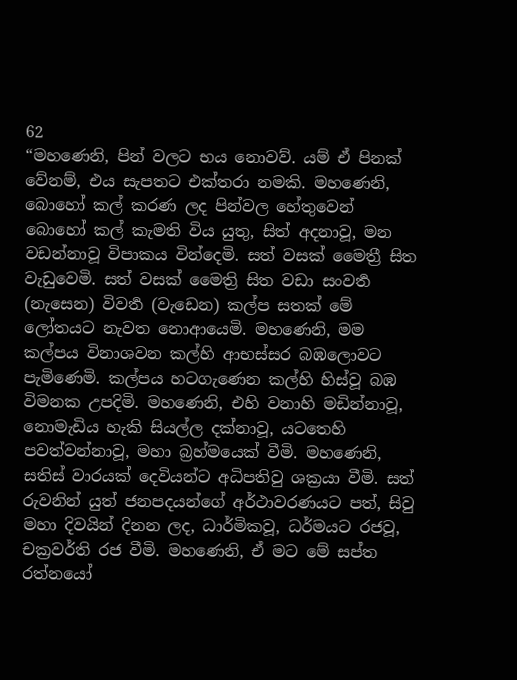62
“මහණෙනි, පින් වලට භය නොවව්. යම් ඒ පිනක් වේනම්, එය සැපතට එක්තරා නමකි. මහණෙනි, බොහෝ කල් කරණ ලද පින්වල හේතුවෙන් බොහෝ කල් කැමති විය යුතු, සිත් අදනාවූ, මන වඩන්නාවූ විපාකය වින්දෙමි. සත් වසක් මෛත්‍රී සිත වැඩුවෙමි. සත් වසක් මෛත්‍රි සිත වඩා සංවර්‍ත (නැසෙන) විවර්‍ත (වැඩෙන) කල්ප සතක් මේ ලෝතයට නැවත නොආයෙමි. මහණෙනි, මම කල්පය විනාශවන කල්හි ආභස්සර බඹලොවට පැමිණෙමි. කල්පය හටගැණෙන කල්හි හිස්වූ බඹ විමනක උපදිමි. මහණෙනි, එහි වනාහි මඩින්නාවූ, නොමැඩිය හැකි සියල්ල දක්නාවූ, යටතෙහි පවත්වන්නාවූ, මහා බ්‍රහ්මයෙක් වීමි. මහණෙනි, සතිස් වාරයක් දෙවියන්ට අධිපතිවු ශක්‍රයා වීමි. සත් රුවනින් යුත් ජනපදයන්ගේ අර්ථාවරණයට පත්, සිවු මහා දිවයින් දිනන ලද, ධාර්මිකවූ, ධර්මයට රජවූ, චක්‍රවර්ති රජ වීමි. මහණෙනි, ඒ මට මේ සප්ත රත්නයෝ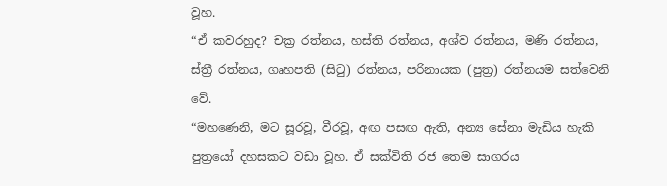වූහ.
“ඒ කවරහුද? චක්‍ර රත්නය, හස්ති රත්නය, අශ්ව රත්නය, මණි රත්නය, ස්ත්‍රී රත්නය, ගෘහපති (සිටු) රත්නය, පරිනායක (පුත්‍ර) රත්නයම සත්වෙනි වේ.
“මහණෙනි, මට සූරවූ, වීරවූ, අඟ පසඟ ඇති, අන්‍ය සේනා මැඩිය හැකි පුත්‍රයෝ දහසකට වඩා වූහ. ඒ සක්විති රජ තෙම සාගරය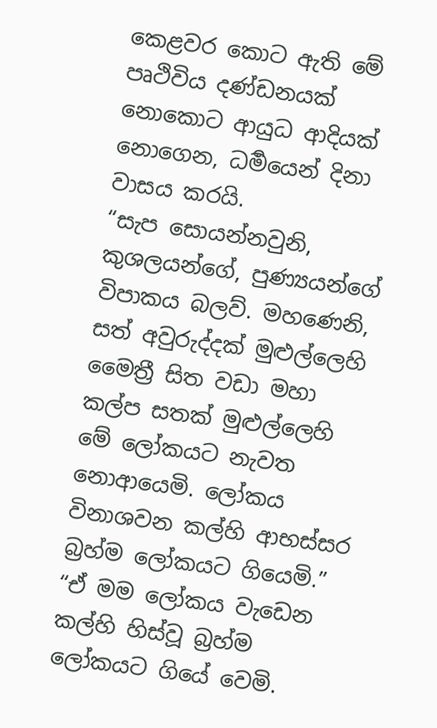කෙළවර කොට ඇති මේ පෘථිවිය දණ්ඩනයක් නොකොට ආයුධ ආදියක් නොගෙන, ධර්‍මයෙන් දිනා වාසය කරයි.
“සැප සොයන්නවුනි, කුශලයන්ගේ, පුණ්‍යයන්ගේ විපාකය බලව්. මහණෙනි, සත් අවුරුද්දක් මුළුල්ලෙහි මෛත්‍රී සිත වඩා මහා කල්ප සතක් මුළුල්ලෙහි මේ ලෝකයට නැවත නොආයෙමි. ලෝකය විනාශවන කල්හි ආභස්සර බ්‍රහ්ම ලෝකයට ගියෙමි.”
“ඒ මම ලෝකය වැඩෙන කල්හි හිස්වූ බ්‍රහ්ම ලෝකයට ගියේ වෙමි.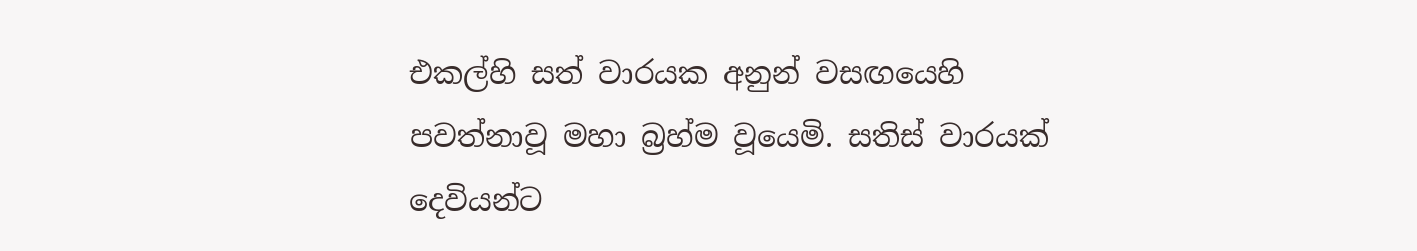එකල්හි සත් වාරයක අනුන් වසඟයෙහි පවත්නාවූ මහා බ්‍රහ්ම වූයෙමි. සතිස් වාරයක් දෙවියන්ට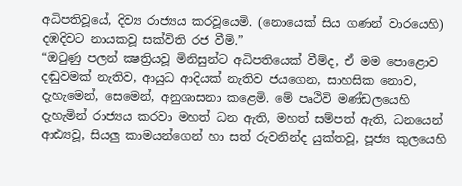අධිපතිවූයේ, දිව්‍ය රාජ්‍යය කරවූයෙමි. (නොයෙක් සිය ගණන් වාරයෙහි) දඹදිවට නායකවූ සක්විති රජ වීමි.”
“ඔටුණු පලන් ක්‍ෂත්‍රියවූ මිනිසුන්ට අධිපතියෙක් වීම්ද, ඒ මම පොළොව දඬුවමක් නැතිව, ආයුධ ආදියක් නැතිව ජයගෙන, සාහසික නොව, දැහැමෙන්, සෙමෙන්, අනුශාසනා කළෙමි. මේ පෘථිවි මණ්ඩලයෙහි දැහැමින් රාජ්‍යය කරවා මහත් ධන ඇති, මහත් සම්පත් ඇති, ධනයෙන් ආඪ්‍යවූ, සියලු කාමයන්ගෙන් හා සත් රුවනින්ද යුක්තවූ, පූජ්‍ය කුලයෙහි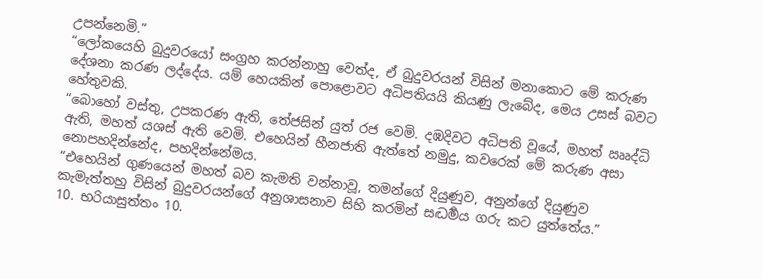උපන්නෙමි.”
“ලෝකයෙහි බුදුවරයෝ සංග්‍රහ කරන්නාහු වෙත්ද, ඒ බුදුවරයන් විසින් මනාකොට මේ කරුණ දේශනා කරණ ලද්දේය. යම් හෙයකින් පොළොවට අධිපතියයි කියණු ලැබේද, මෙය උසස් බවට හේතුවකි.
“බොහෝ වස්තු, උපකරණ ඇති, තේජසින් යුත් රජ වෙමි. දඹදිවට අධිපති වූයේ, මහත් ඎද්ධි ඇති, මහත් යශස් ඇති වෙමි. එහෙයින් හීනජාති ඇත්තේ නමුදු, කවරෙක් මේ කරුණ අසා නොපහදින්නේද, පහදින්නේමය.
“එහෙයින් ගුණයෙන් මහත් බව කැමති වන්නාවූ, තමන්ගේ දියුණුව, අනුන්ගේ දියුණුව කැමැත්තහු විසින් බුදුවරයන්ගේ අනුශාසනාව සිහි කරමින් සද්‍ධර්‍මය ගරු කට යුත්තේය.”
10. භරියාසුත්තං 10.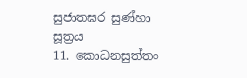සුජාතඝර සුණ්හා සූත්‍රය
11. කොධනසුත්තං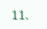11.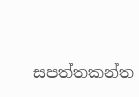සපත්තකන්ත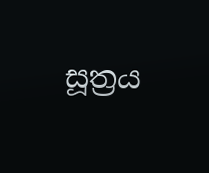සූත්‍රය